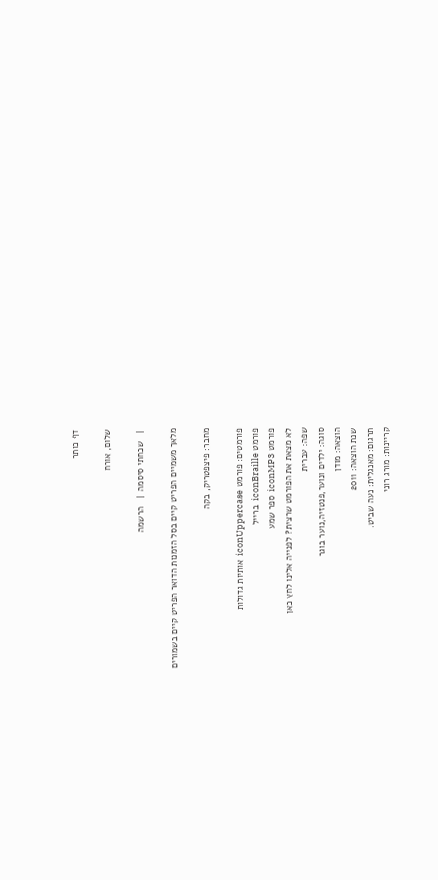דף כותר

שלום, אורח

 |   שכחתי סיסמה  |   הרשמה

מלאך משמיים הפריט קיים בסל הזמנות הדואר הפריט קיים בשמורים

מחבר: פיצפטריק, בקה

פורמטים: פורמט iconUppercase  אותיות גדולות
פורמט iconBraille  ברייל
פורמט iconMP3  ספר שמע
לא מצאת את הפורמט שרצית? לפנייה אלינו לחץ כאן
שפה: עברית
סוגה: ילדים ונוער,פנטזיה,נוער בוגר
הוצאה: מודן
שנת הוצאה: 2011
תרגום: מאנגלית: נעה שביט.
קריינות: מורג רוני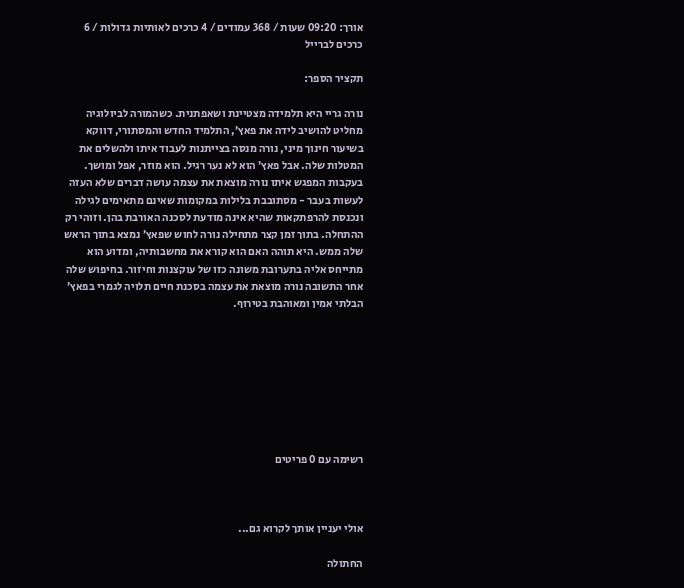אורך: 09:20 שעות / 368 עמודים / 4 כרכים לאותיות גדולות / 6 כרכים לברייל

תקציר הספר:

נורה גריי היא תלמידה מצטיינת ושאפתנית. כשהמורה לביולוגיה מחליט להושיב לידה את פאץ’, התלמיד החדש והמסתורי, דווקא בשיעור חינוך מיני, נורה מנסה בצייתנות לעבוד איתו ולהשלים את המטלות שלה. אבל פאץ’ הוא לא נער רגיל. הוא מוזר, אפל ומושך. בעקבות המפגש איתו נורה מוצאת את עצמה עושה דברים שלא העזה לעשות בעבר - מסתובבת בלילות במקומות שאינם מתאימים לגילה ונכנסת להרפתקאות שהיא אינה מודעת לסכנה האורבת בהן. וזוהי רק ההתחלה. בתוך זמן קצר מתחילה נורה לחוש שפאץ’ נמצא בתוך הראש שלה ממש. היא תוהה האם הוא קורא את מחשבותיה, ומדוע הוא מתייחס אליה בתערובת משונה כזו של עוקצנות וחיזור. בחיפוש שלה אחר התשובה נורה מוצאת את עצמה בסכנת חיים תלויה לגמרי בפאץ’ הבלתי אמין ומאוהבת בטירוף.








רשימה עם 0 פריטים



אולי יעניין אותך לקרוא גם...

החתולה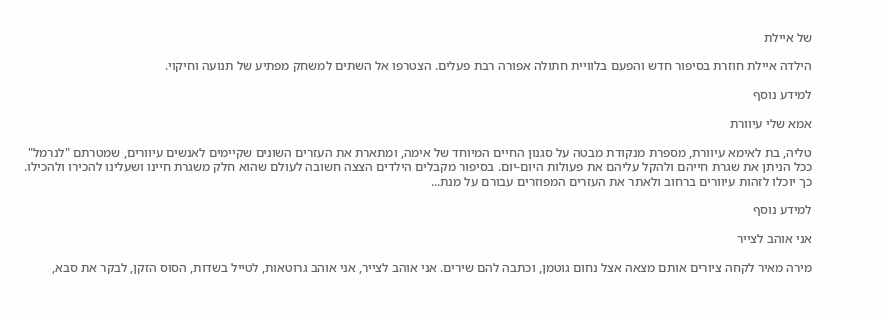של איילת

הילדה איילת חוזרת בסיפור חדש והפעם בלוויית חתולה אפורה רבת פעלים. הצטרפו אל השתים למשחק מפתיע של תנועה וחיקוי.

למידע נוסף

אמא שלי עיוורת

טליה, בת לאימא עיוורת, מספרת מנקודת מבטה על סגנון החיים המיוחד של אימה, ומתארת את העזרים השונים שקיימים לאנשים עיוורים, שמטרתם "לנרמל" ככל הניתן את שגרת חייהם ולהקל עליהם את פעולות היום-יום. בסיפור מקבלים הילדים הצצה חשובה לעולם שהוא חלק משגרת חיינו ושעלינו להכירו ולהכילו. כך יוכלו לזהות עיוורים ברחוב ולאתר את העזרים המפוזרים עבורם על מנת...

למידע נוסף

אני אוהב לצייר

מירה מאיר לקחה ציורים אותם מצאה אצל נחום גוטמן, וכתבה להם שירים. אני אוהב לצייר, אני אוהב גרוטאות, לטייל בשדות, הסוס הזקן, לבקר את סבא,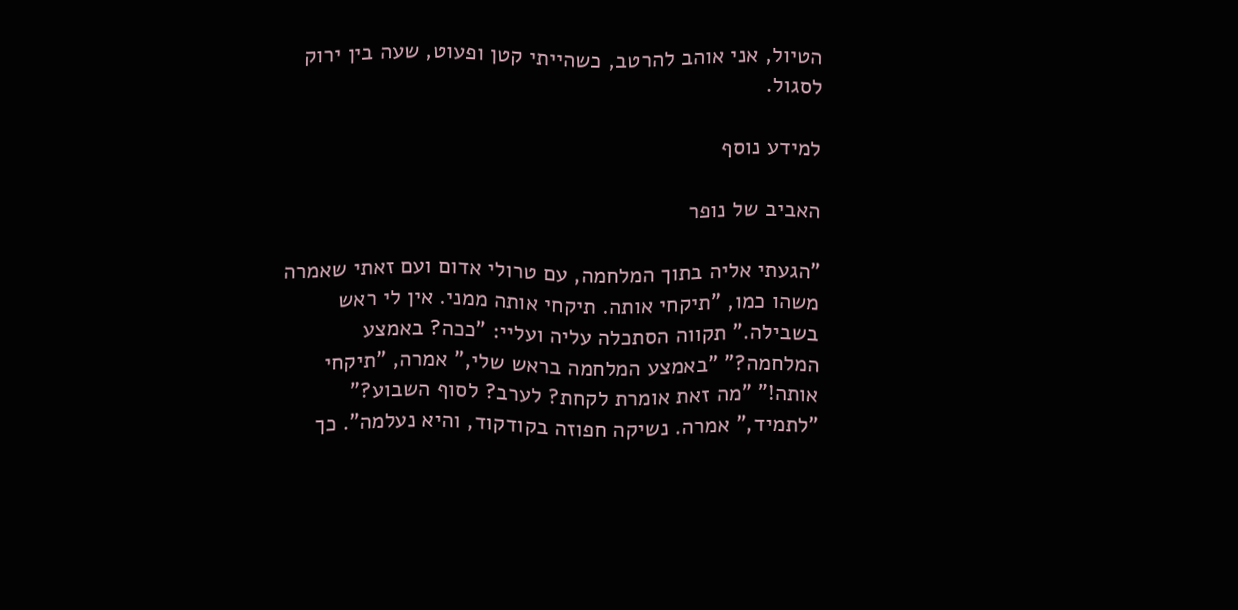הטיול, אני אוהב להרטב, כשהייתי קטן ופעוט, שעה בין ירוק לסגול.

למידע נוסף

האביב של נופר

"הגעתי אליה בתוך המלחמה, עם טרולי אדום ועם זאתי שאמרה משהו כמו, "תיקחי אותה. תיקחי אותה ממני. אין לי ראש בשבילה." תקווה הסתכלה עליה ועליי: "ככה? באמצע המלחמה?" "באמצע המלחמה בראש שלי," אמרה, "תיקחי אותה!" "מה זאת אומרת לקחת? לערב? לסוף השבוע?" "לתמיד," אמרה. נשיקה חפוזה בקודקוד, והיא נעלמה". כך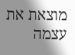מוצאת את עצמה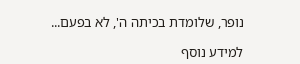נופר, שלומדת בכיתה ה', לא בפעם...

למידע נוסף